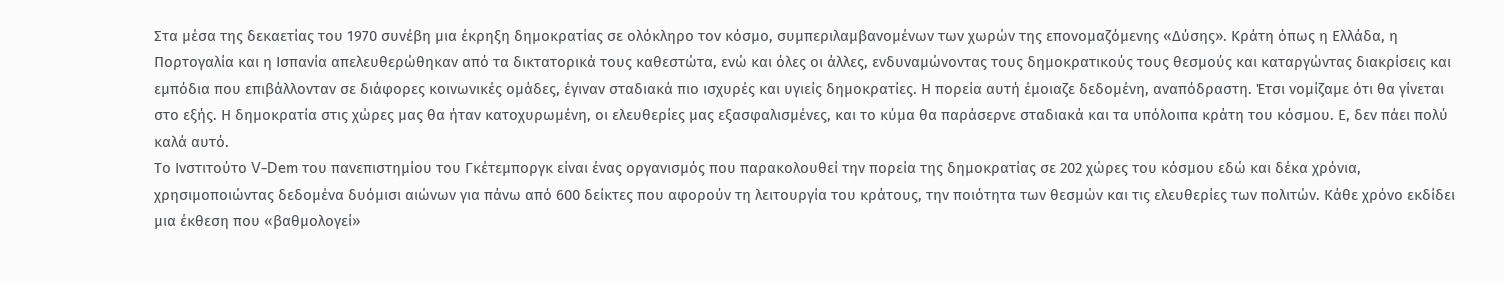Στα μέσα της δεκαετίας του 1970 συνέβη μια έκρηξη δημοκρατίας σε ολόκληρο τον κόσμο, συμπεριλαμβανομένων των χωρών της επονομαζόμενης «Δύσης». Κράτη όπως η Ελλάδα, η Πορτογαλία και η Ισπανία απελευθερώθηκαν από τα δικτατορικά τους καθεστώτα, ενώ και όλες οι άλλες, ενδυναμώνοντας τους δημοκρατικούς τους θεσμούς και καταργώντας διακρίσεις και εμπόδια που επιβάλλονταν σε διάφορες κοινωνικές ομάδες, έγιναν σταδιακά πιο ισχυρές και υγιείς δημοκρατίες. Η πορεία αυτή έμοιαζε δεδομένη, αναπόδραστη. Έτσι νομίζαμε ότι θα γίνεται στο εξής. Η δημοκρατία στις χώρες μας θα ήταν κατοχυρωμένη, οι ελευθερίες μας εξασφαλισμένες, και το κύμα θα παράσερνε σταδιακά και τα υπόλοιπα κράτη του κόσμου. Ε, δεν πάει πολύ καλά αυτό.
Το Ινστιτούτο V-Dem του πανεπιστημίου του Γκέτεμποργκ είναι ένας οργανισμός που παρακολουθεί την πορεία της δημοκρατίας σε 202 χώρες του κόσμου εδώ και δέκα χρόνια, χρησιμοποιώντας δεδομένα δυόμισι αιώνων για πάνω από 600 δείκτες που αφορούν τη λειτουργία του κράτους, την ποιότητα των θεσμών και τις ελευθερίες των πολιτών. Κάθε χρόνο εκδίδει μια έκθεση που «βαθμολογεί»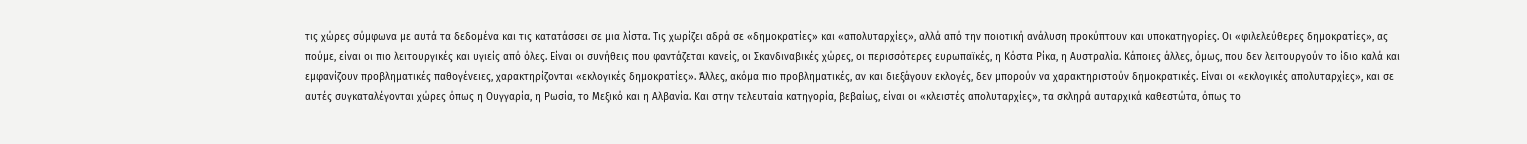τις χώρες σύμφωνα με αυτά τα δεδομένα και τις κατατάσσει σε μια λίστα. Τις χωρίζει αδρά σε «δημοκρατίες» και «απολυταρχίες», αλλά από την ποιοτική ανάλυση προκύπτουν και υποκατηγορίες. Οι «φιλελεύθερες δημοκρατίες», ας πούμε, είναι οι πιο λειτουργικές και υγιείς από όλες. Είναι οι συνήθεις που φαντάζεται κανείς, οι Σκανδιναβικές χώρες, οι περισσότερες ευρωπαϊκές, η Κόστα Ρίκα, η Αυστραλία. Κάποιες άλλες, όμως, που δεν λειτουργούν το ίδιο καλά και εμφανίζουν προβληματικές παθογένειες, χαρακτηρίζονται «εκλογικές δημοκρατίες». Άλλες, ακόμα πιο προβληματικές, αν και διεξάγουν εκλογές, δεν μπορούν να χαρακτηριστούν δημοκρατικές. Είναι οι «εκλογικές απολυταρχίες», και σε αυτές συγκαταλέγονται χώρες όπως η Ουγγαρία, η Ρωσία, το Μεξικό και η Αλβανία. Και στην τελευταία κατηγορία, βεβαίως, είναι οι «κλειστές απολυταρχίες», τα σκληρά αυταρχικά καθεστώτα, όπως το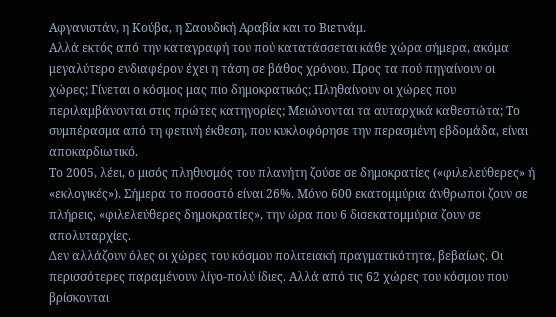Αφγανιστάν, η Κούβα, η Σαουδική Αραβία και το Βιετνάμ.
Αλλά εκτός από την καταγραφή του πού κατατάσσεται κάθε χώρα σήμερα, ακόμα μεγαλύτερο ενδιαφέρον έχει η τάση σε βάθος χρόνου. Προς τα πού πηγαίνουν οι χώρες; Γίνεται ο κόσμος μας πιο δημοκρατικός; Πληθαίνουν οι χώρες που περιλαμβάνονται στις πρώτες κατηγορίες; Μειώνονται τα αυταρχικά καθεστώτα; Το συμπέρασμα από τη φετινή έκθεση, που κυκλοφόρησε την περασμένη εβδομάδα, είναι αποκαρδιωτικό.
Το 2005, λέει, ο μισός πληθυσμός του πλανήτη ζούσε σε δημοκρατίες («φιλελεύθερες» ή «εκλογικές»). Σήμερα το ποσοστό είναι 26%. Μόνο 600 εκατομμύρια άνθρωποι ζουν σε πλήρεις, «φιλελεύθερες δημοκρατίες», την ώρα που 6 δισεκατομμύρια ζουν σε απολυταρχίες.
Δεν αλλάζουν όλες οι χώρες του κόσμου πολιτειακή πραγματικότητα, βεβαίως. Οι περισσότερες παραμένουν λίγο-πολύ ίδιες. Αλλά από τις 62 χώρες του κόσμου που βρίσκονται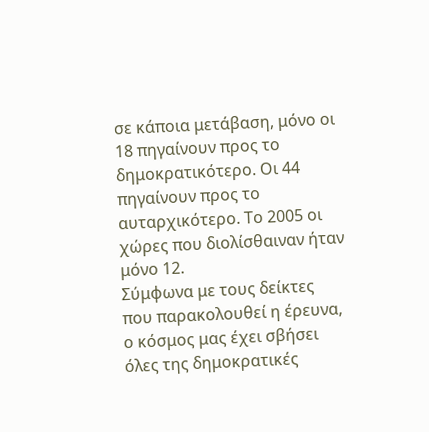σε κάποια μετάβαση, μόνο οι 18 πηγαίνουν προς το δημοκρατικότερο. Οι 44 πηγαίνουν προς το αυταρχικότερο. Το 2005 οι χώρες που διολίσθαιναν ήταν μόνο 12.
Σύμφωνα με τους δείκτες που παρακολουθεί η έρευνα, ο κόσμος μας έχει σβήσει όλες της δημοκρατικές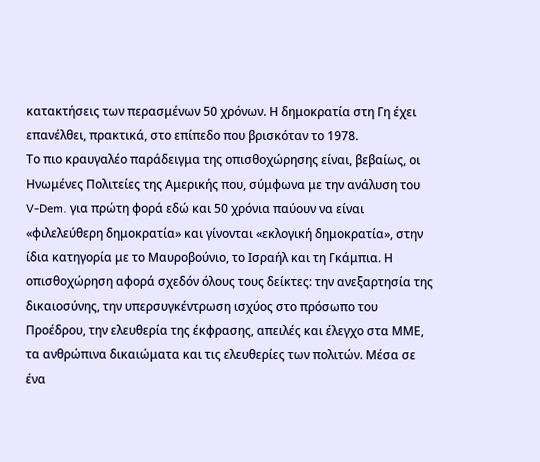κατακτήσεις των περασμένων 50 χρόνων. Η δημοκρατία στη Γη έχει επανέλθει, πρακτικά, στο επίπεδο που βρισκόταν το 1978.
Το πιο κραυγαλέο παράδειγμα της οπισθοχώρησης είναι, βεβαίως, οι Ηνωμένες Πολιτείες της Αμερικής που, σύμφωνα με την ανάλυση του V-Dem. για πρώτη φορά εδώ και 50 χρόνια παύουν να είναι «φιλελεύθερη δημοκρατία» και γίνονται «εκλογική δημοκρατία», στην ίδια κατηγορία με το Μαυροβούνιο, το Ισραήλ και τη Γκάμπια. Η οπισθοχώρηση αφορά σχεδόν όλους τους δείκτες: την ανεξαρτησία της δικαιοσύνης, την υπερσυγκέντρωση ισχύος στο πρόσωπο του Προέδρου, την ελευθερία της έκφρασης, απειλές και έλεγχο στα ΜΜΕ, τα ανθρώπινα δικαιώματα και τις ελευθερίες των πολιτών. Μέσα σε ένα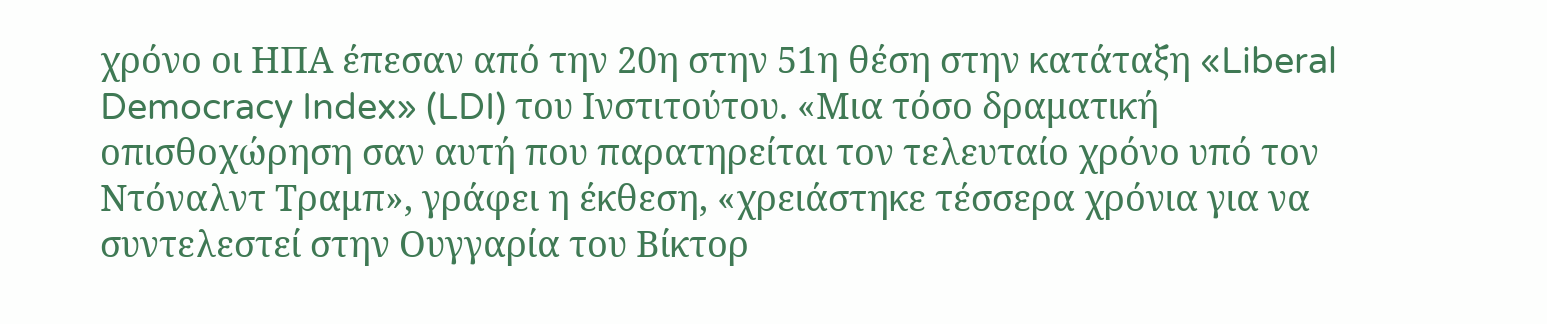χρόνο οι ΗΠΑ έπεσαν από την 20η στην 51η θέση στην κατάταξη «Liberal Democracy Index» (LDI) του Ινστιτούτου. «Μια τόσο δραματική οπισθοχώρηση σαν αυτή που παρατηρείται τον τελευταίο χρόνο υπό τον Ντόναλντ Τραμπ», γράφει η έκθεση, «χρειάστηκε τέσσερα χρόνια για να συντελεστεί στην Ουγγαρία του Βίκτορ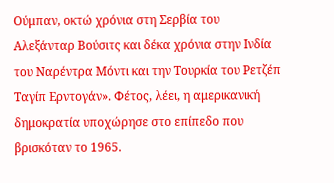Ούμπαν, οκτώ χρόνια στη Σερβία του Αλεξάνταρ Βούσιτς και δέκα χρόνια στην Ινδία του Ναρέντρα Μόντι και την Τουρκία του Ρετζέπ Ταγίπ Ερντογάν». Φέτος, λέει, η αμερικανική δημοκρατία υποχώρησε στο επίπεδο που βρισκόταν το 1965.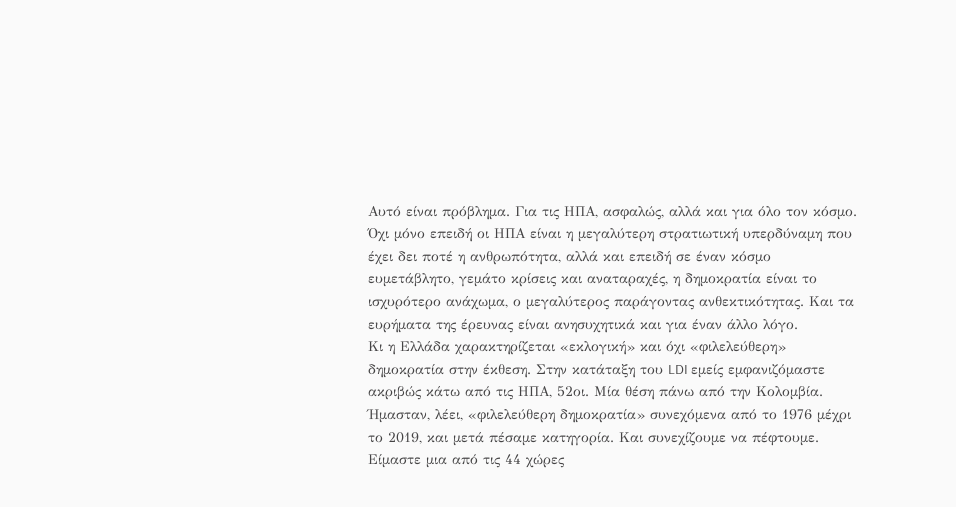Αυτό είναι πρόβλημα. Για τις ΗΠΑ, ασφαλώς, αλλά και για όλο τον κόσμο. Όχι μόνο επειδή οι ΗΠΑ είναι η μεγαλύτερη στρατιωτική υπερδύναμη που έχει δει ποτέ η ανθρωπότητα, αλλά και επειδή σε έναν κόσμο ευμετάβλητο, γεμάτο κρίσεις και αναταραχές, η δημοκρατία είναι το ισχυρότερο ανάχωμα, ο μεγαλύτερος παράγοντας ανθεκτικότητας. Και τα ευρήματα της έρευνας είναι ανησυχητικά και για έναν άλλο λόγο.
Κι η Ελλάδα χαρακτηρίζεται «εκλογική» και όχι «φιλελεύθερη» δημοκρατία στην έκθεση. Στην κατάταξη του LDI εμείς εμφανιζόμαστε ακριβώς κάτω από τις ΗΠΑ, 52οι. Μία θέση πάνω από την Κολομβία. Ήμασταν, λέει, «φιλελεύθερη δημοκρατία» συνεχόμενα από το 1976 μέχρι το 2019, και μετά πέσαμε κατηγορία. Και συνεχίζουμε να πέφτουμε. Είμαστε μια από τις 44 χώρες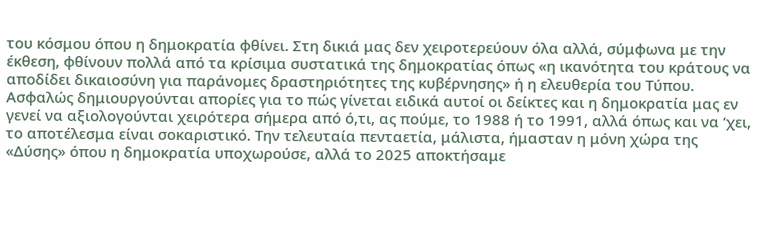του κόσμου όπου η δημοκρατία φθίνει. Στη δικιά μας δεν χειροτερεύουν όλα αλλά, σύμφωνα με την έκθεση, φθίνουν πολλά από τα κρίσιμα συστατικά της δημοκρατίας όπως «η ικανότητα του κράτους να αποδίδει δικαιοσύνη για παράνομες δραστηριότητες της κυβέρνησης» ή η ελευθερία του Τύπου. Ασφαλώς δημιουργούνται απορίες για το πώς γίνεται ειδικά αυτοί οι δείκτες και η δημοκρατία μας εν γενεί να αξιολογούνται χειρότερα σήμερα από ό,τι, ας πούμε, το 1988 ή το 1991, αλλά όπως και να ‘χει, το αποτέλεσμα είναι σοκαριστικό. Την τελευταία πενταετία, μάλιστα, ήμασταν η μόνη χώρα της «Δύσης» όπου η δημοκρατία υποχωρούσε, αλλά το 2025 αποκτήσαμε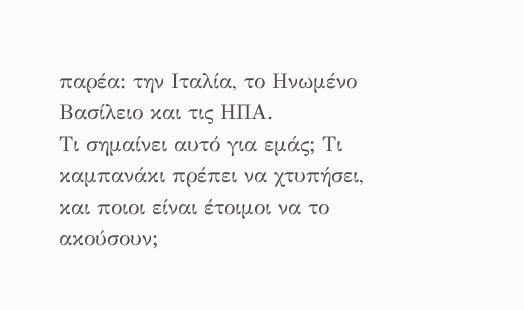παρέα: την Ιταλία, το Ηνωμένο Βασίλειο και τις ΗΠΑ.
Τι σημαίνει αυτό για εμάς; Τι καμπανάκι πρέπει να χτυπήσει, και ποιοι είναι έτοιμοι να το ακούσουν;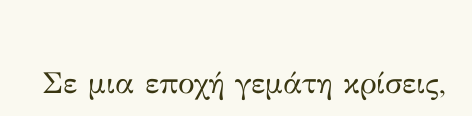Σε μια εποχή γεμάτη κρίσεις,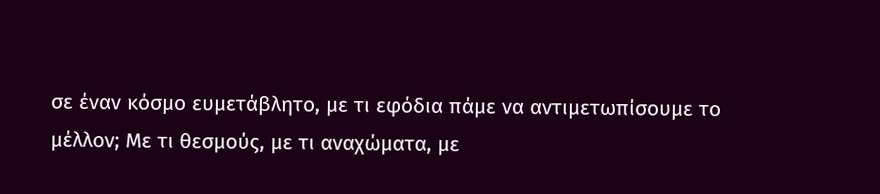σε έναν κόσμο ευμετάβλητο, με τι εφόδια πάμε να αντιμετωπίσουμε το μέλλον; Με τι θεσμούς, με τι αναχώματα, με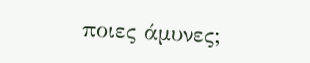ποιες άμυνες;